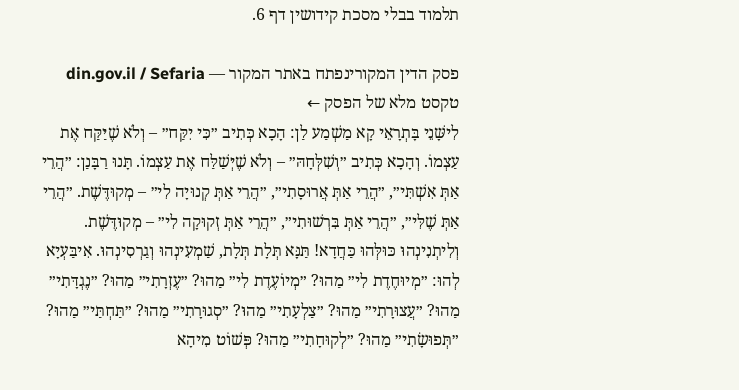תלמוד בבלי מסכת קידושין דף 6.

פסק הדין המקורינפתח באתר המקור — din.gov.il / Sefaria
טקסט מלא של הפסק ←
לִישָּׁנֵי בָּתְרָאֵי קָא מַשְׁמַע לַן: הָכָא כְּתִיב ״כִּי יִקַּח״ – וְלֹא שֶׁיַּקַּח אֶת עַצְמוֹ. וְהָכָא כְּתִיב ״וְשִׁלְּחָהּ״ – וְלֹא שֶׁיְּשַׁלַּח אֶת עַצְמוֹ. תָּנוּ רַבָּנַן: ״הֲרֵי אַתְּ אִשְׁתִּי״, ״הֲרֵי אַתְּ אֲרוּסָתִי״, ״הֲרֵי אַתְּ קְנוּיָה לִי״ – מְקוּדֶּשֶׁת. ״הֲרֵי אַתְּ שֶׁלִּי״, ״הֲרֵי אַתְּ בִּרְשׁוּתִי״, ״הֲרֵי אַתְּ זְקוּקָה לִי״ – מְקוּדֶּשֶׁת. וְלִיתְנִינְהוּ כּוּלְּהוּ כַּחֲדָא! תַּנָּא תְּלָת תְּלָת, שַׁמְעִינְהוּ וְגַרְסִינְהוּ. אִיבַּעְיָא לְהוּ: ״מְיוּחֶדֶת לִי״ מַהוּ? ״מְיוֹעֶדֶת לִי״ מַהוּ? ״עֶזְרָתִי״ מַהוּ? ״נֶגְדָּתִי״ מַהוּ? ״עֲצוּרָתִי״ מַהוּ? ״צַלְעָתִי״ מַהוּ? ״סְגוּרָתִי״ מַהוּ? ״תַּחְתַּי״ מַהוּ? ״תְּפוּשָׂתִי״ מַהוּ? ״לְקוּחָתִי״ מַהוּ? פְּשׁוֹט מִיהָא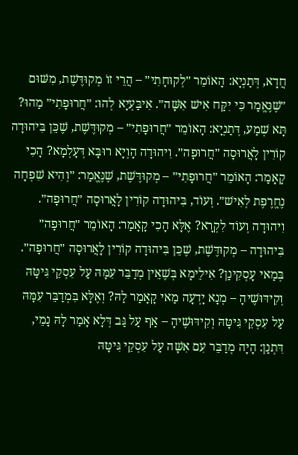חֲדָא, דְּתַנְיָא: הָאוֹמֵר ״לְקוּחָתִי״ – הֲרֵי זוֹ מְקוּדֶּשֶׁת, מִשּׁוּם ״שֶׁנֶּאֱמַר כִּי יִקַּח אִישׁ אִשָּׁה״. אִיבַּעְיָא לְהוּ: ״חֲרוּפָתִי״ מַהוּ? תָּא שְׁמַע, דְּתַנְיָא: הָאוֹמֵר ״חֲרוּפָתִי״ – מְקוּדֶּשֶׁת, שֶׁכֵּן בִּיהוּדָה קוֹרִין לָאֲרוּסָה ״חֲרוּפָה״. וִיהוּדָה הָוְיָא רוּבָּא דְּעָלְמָא? הָכִי קָאָמַר: הָאוֹמֵר ״חֲרוּפָתִי״ – מְקוּדֶּשֶׁת, שֶׁנֶּאֱמַר: ״וְהִיא שִׁפְחָה נֶחֱרֶפֶת לְאִישׁ״. וְעוֹד, בִּיהוּדָה קוֹרִין לָאֲרוּסָה ״חֲרוּפָה״. וִיהוּדָה וְעוֹד לִקְרָא? אֶלָּא הָכִי קָאָמַר: הָאוֹמֵר ״חֲרוּפָה״ בִּיהוּדָה – מְקוּדֶּשֶׁת, שֶׁכֵּן בִּיהוּדָה קוֹרִין לָאֲרוּסָה ״חֲרוּפָה״. בְּמַאי עָסְקִינַן? אִילֵימָא בְּשֶׁאֵין מְדַבֵּר עִמָּהּ עַל עִסְקֵי גִּיטָּהּ וְקִידּוּשֶׁיהָ – מְנָא יָדְעָה מַאי קָאָמַר לַהּ? וְאֶלָּא בִּמְדַבֵּר עִמָּהּ עַל עִסְקֵי גִּיטָּהּ וְקִידּוּשֶׁיהָ – אַף עַל גַּב דְּלָא אָמַר לָהּ נָמֵי, דִּתְנַן: הָיָה מְדַבֵּר עִם אִשָּׁה עַל עִסְקֵי גִּיטָּהּ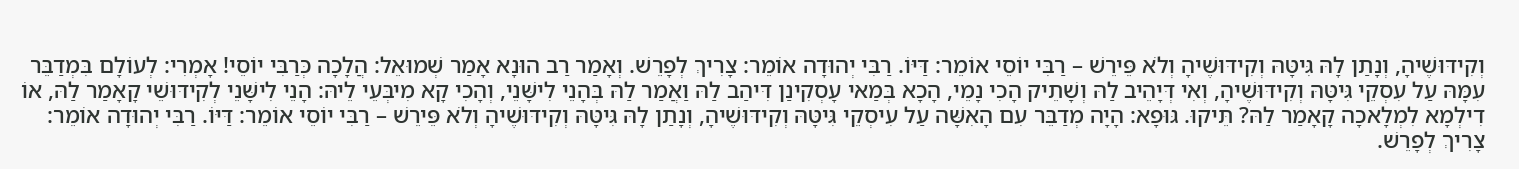וְקִידּוּשֶׁיהָ, וְנָתַן לָהּ גִּיטָּהּ וְקִידּוּשֶׁיהָ וְלֹא פֵּירֵשׁ – רַבִּי יוֹסֵי אוֹמֵר: דַּיּוֹ. רַבִּי יְהוּדָה אוֹמֵר: צָרִיךְ לְפָרֵשׁ. וְאָמַר רַב הוּנָא אָמַר שְׁמוּאֵל: הֲלָכָה כְּרַבִּי יוֹסֵי! אָמְרִי: לְעוֹלָם בִּמְדַבֵּר עִמָּהּ עַל עִסְקֵי גִּיטָּהּ וְקִידּוּשֶׁיהָ, וְאִי דְּיָהֵיב לַהּ וְשָׁתֵיק הָכִי נָמֵי, הָכָא בְּמַאי עָסְקִינַן דִּיהַב לַהּ וַאֲמַר לַהּ בְּהָנֵי לִישָּׁנֵי, וְהָכִי קָא מִיבְּעֵי לֵיהּ: הָנֵי לִישָּׁנֵי לְקִידּוּשֵׁי קָאָמַר לַהּ, אוֹ דִילְמָא לִמְלָאכָה קָאָמַר לַהּ? תֵּיקוּ. גּוּפָא: הָיָה מְדַבֵּר עִם הָאִשָּׁה עַל עִיסְקֵי גִּיטָּהּ וְקִידּוּשֶׁיהָ, וְנָתַן לָהּ גִּיטָּהּ וְקִידּוּשֶׁיהָ וְלֹא פֵּירֵשׁ – רַבִּי יוֹסֵי אוֹמֵר: דַּיּוֹ. רַבִּי יְהוּדָה אוֹמֵר: צָרִיךְ לְפָרֵשׁ.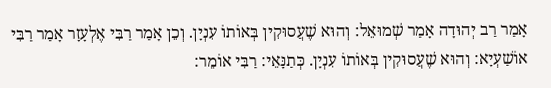אָמַר רַב יְהוּדָה אָמַר שְׁמוּאֵל: וְהוּא שֶׁעֲסוּקִין בְּאוֹתוֹ עִנְיָן. וְכֵן אָמַר רַבִּי אֶלְעָזָר אָמַר רַבִּי אוֹשַׁעְיָא: וְהוּא שֶׁעֲסוּקִין בְּאוֹתוֹ עִנְיָן. כְּתַנָּאֵי: רַבִּי אוֹמֵר: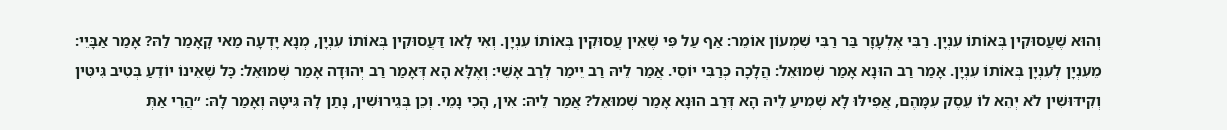וְהוּא שֶׁעֲסוּקִין בְּאוֹתוֹ עִנְיָן. רַבִּי אֶלְעָזָר בַּר רַבִּי שִׁמְעוֹן אוֹמֵר: אַף עַל פִּי שֶׁאֵין עֲסוּקִין בְּאוֹתוֹ עִנְיָן. וְאִי לָאו דַּעֲסוּקִין בְּאוֹתוֹ עִנְיָן, מְנָא יָדְעָה מַאי קָאָמַר לַהּ? אָמַר אַבָּיֵי: מֵעִנְיָן לְעִנְיָן בְּאוֹתוֹ עִנְיָן. אָמַר רַב הוּנָא אָמַר שְׁמוּאֵל: הֲלָכָה כְּרַבִּי יוֹסֵי. אֲמַר לֵיהּ רַב יֵימַר לְרַב אָשֵׁי: וְאֶלָּא הָא דְּאָמַר רַב יְהוּדָה אָמַר שְׁמוּאֵל: כׇּל שֶׁאֵינוֹ יוֹדֵעַ בְּטִיב גִּיטִּין וְקִידּוּשִׁין לֹא יְהֵא לוֹ עֵסֶק עִמָּהֶם, אֲפִילּוּ לָא שְׁמִיעַ לֵיהּ הָא דְּרַב הוּנָא אָמַר שְׁמוּאֵל? אֲמַר לֵיהּ: אִין, הָכִי נָמֵי. וְכֵן בְּגֵירוּשִׁין, נָתַן לָהּ גִּיטָּהּ וְאָמַר לָהּ: ״הֲרֵי אַתְּ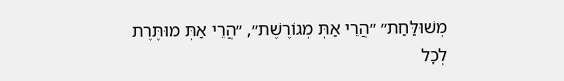מְשׁוּלַּחַת״ ״הֲרֵי אַתְּ מְגוֹרֶשֶׁת״, ״הֲרֵי אַתְּ מוּתֶּרֶת לְכׇל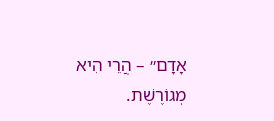אָדָם״ – הֲרֵי הִיא מְגוֹרֶשֶׁת.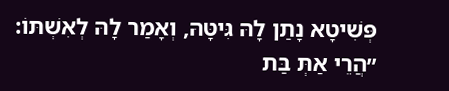פְּשִׁיטָא נָתַן לָהּ גִּיטָּהּ, וְאָמַר לָהּ לְאִשְׁתּוֹ: ״הֲרֵי אַתְּ בַּת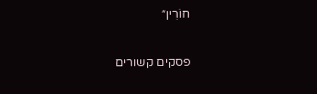חוֹרִין״

פסקים קשורים